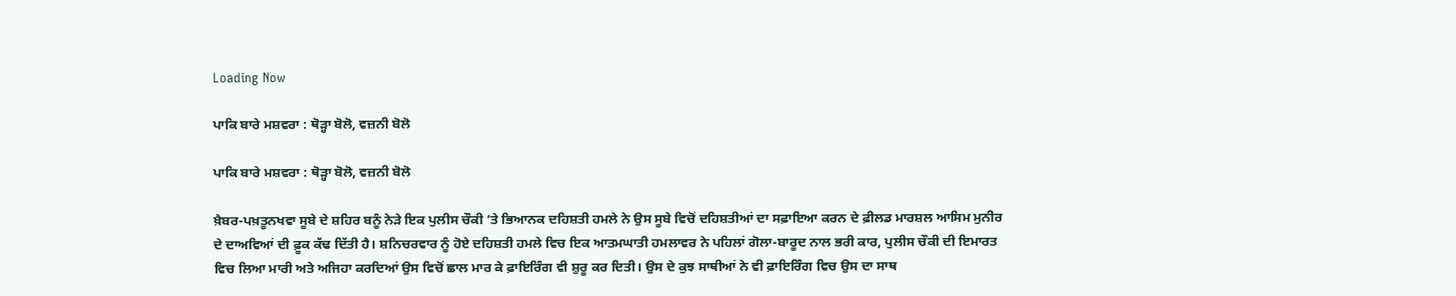Loading Now

ਪਾਕਿ ਬਾਰੇ ਮਸ਼ਵਰਾ : ਥੋੜ੍ਹਾ ਬੋਲੋ, ਵਜ਼ਨੀ ਬੋਲੋ

ਪਾਕਿ ਬਾਰੇ ਮਸ਼ਵਰਾ : ਥੋੜ੍ਹਾ ਬੋਲੋ, ਵਜ਼ਨੀ ਬੋਲੋ

ਖ਼ੈਬਰ-ਪਖ਼ਤੂਨਖਵਾ ਸੂਬੇ ਦੇ ਸ਼ਹਿਰ ਬਨੂੰ ਨੇੜੇ ਇਕ ਪੁਲੀਸ ਚੌਕੀ ’ਤੇ ਭਿਆਨਕ ਦਹਿਸ਼ਤੀ ਹਮਲੇ ਨੇ ਉਸ ਸੂਬੇ ਵਿਚੋਂ ਦਹਿਸ਼ਤੀਆਂ ਦਾ ਸਫ਼ਾਇਆ ਕਰਨ ਦੇ ਫ਼ੀਲਡ ਮਾਰਸ਼ਲ ਆਸਿਮ ਮੁਨੀਰ ਦੇ ਦਾਅਵਿਆਂ ਦੀ ਫ਼ੂਕ ਕੱਢ ਦਿੱਤੀ ਹੈ। ਸ਼ਨਿਚਰਵਾਰ ਨੂੰ ਹੋਏ ਦਹਿਸ਼ਤੀ ਹਮਲੇ ਵਿਚ ਇਕ ਆਤਮਘਾਤੀ ਹਮਲਾਵਰ ਨੇ ਪਹਿਲਾਂ ਗੋਲਾ-ਬਾਰੂਦ ਨਾਲ ਭਰੀ ਕਾਰ, ਪੁਲੀਸ ਚੌਕੀ ਦੀ ਇਮਾਰਤ ਵਿਚ ਲਿਆ ਮਾਰੀ ਅਤੇ ਅਜਿਹਾ ਕਰਦਿਆਂ ਉਸ ਵਿਚੋਂ ਛਾਲ ਮਾਰ ਕੇ ਫ਼ਾਇਰਿੰਗ ਵੀ ਸ਼ੁਰੂ ਕਰ ਦਿਤੀ। ਉਸ ਦੇ ਕੁਝ ਸਾਥੀਆਂ ਨੇ ਵੀ ਫ਼ਾਇਰਿੰਗ ਵਿਚ ਉਸ ਦਾ ਸਾਥ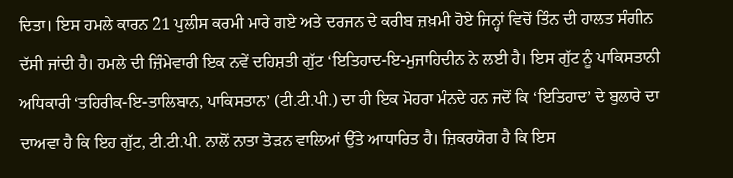ਦਿਤਾ। ਇਸ ਹਮਲੇ ਕਾਰਨ 21 ਪੁਲੀਸ ਕਰਮੀ ਮਾਰੇ ਗਏ ਅਤੇ ਦਰਜਨ ਦੇ ਕਰੀਬ ਜ਼ਖ਼ਮੀ ਹੋਏ ਜਿਨ੍ਹਾਂ ਵਿਚੋਂ ਤਿੰਨ ਦੀ ਹਾਲਤ ਸੰਗੀਨ ਦੱਸੀ ਜਾਂਦੀ ਹੈ। ਹਮਲੇ ਦੀ ਜ਼ਿੰਮੇਵਾਰੀ ਇਕ ਨਵੇਂ ਦਹਿਸ਼ਤੀ ਗੁੱਟ ‘ਇਤਿਹਾਦ-ਇ-ਮੁਜਾਹਿਦੀਨ ਨੇ ਲਈ ਹੈ। ਇਸ ਗੁੱਟ ਨੂੰ ਪਾਕਿਸਤਾਨੀ ਅਧਿਕਾਰੀ ‘ਤਹਿਰੀਕ-ਇ-ਤਾਲਿਬਾਨ, ਪਾਕਿਸਤਾਨ’ (ਟੀ.ਟੀ.ਪੀ.) ਦਾ ਹੀ ਇਕ ਮੋਹਰਾ ਮੰਨਦੇ ਹਨ ਜਦੋਂ ਕਿ ‘ਇਤਿਹਾਦ’ ਦੇ ਬੁਲਾਰੇ ਦਾ ਦਾਅਵਾ ਹੈ ਕਿ ਇਹ ਗੁੱਟ, ਟੀ.ਟੀ.ਪੀ. ਨਾਲੋਂ ਨਾਤਾ ਤੋੜਨ ਵਾਲਿਆਂ ਉੱਤੇ ਆਧਾਰਿਤ ਹੈ। ਜ਼ਿਕਰਯੋਗ ਹੈ ਕਿ ਇਸ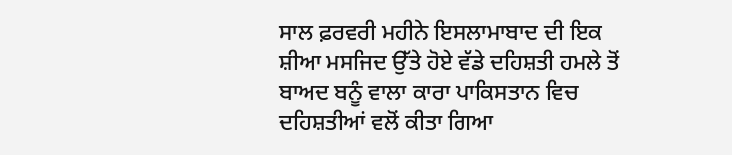ਸਾਲ ਫ਼ਰਵਰੀ ਮਹੀਨੇ ਇਸਲਾਮਾਬਾਦ ਦੀ ਇਕ ਸ਼ੀਆ ਮਸਜਿਦ ਉੱਤੇ ਹੋਏ ਵੱਡੇ ਦਹਿਸ਼ਤੀ ਹਮਲੇ ਤੋਂ ਬਾਅਦ ਬਨੂੰ ਵਾਲਾ ਕਾਰਾ ਪਾਕਿਸਤਾਨ ਵਿਚ ਦਹਿਸ਼ਤੀਆਂ ਵਲੋਂ ਕੀਤਾ ਗਿਆ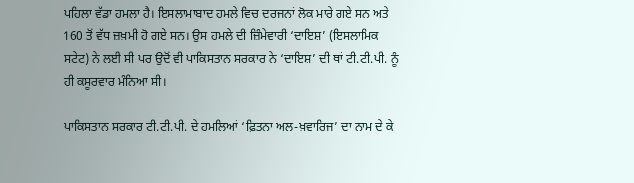ਪਹਿਲਾ ਵੱਡਾ ਹਮਲਾ ਹੈ। ਇਸਲਾਮਾਬਾਦ ਹਮਲੇ ਵਿਚ ਦਰਜਨਾਂ ਲੋਕ ਮਾਰੇ ਗਏ ਸਨ ਅਤੇ 160 ਤੋਂ ਵੱਧ ਜ਼ਖ਼ਮੀ ਹੋ ਗਏ ਸਨ। ਉਸ ਹਮਲੇ ਦੀ ਜ਼ਿੰਮੇਵਾਰੀ ‘ਦਾਇਸ਼’ (ਇਸਲਾਮਿਕ ਸਟੇਟ) ਨੇ ਲਈ ਸੀ ਪਰ ਉਦੋਂ ਵੀ ਪਾਕਿਸਤਾਨ ਸਰਕਾਰ ਨੇ ‘ਦਾਇਸ਼’ ਦੀ ਥਾਂ ਟੀ.ਟੀ.ਪੀ. ਨੂੰ ਹੀ ਕਸੂਰਵਾਰ ਮੰਨਿਆ ਸੀ।

ਪਾਕਿਸਤਾਨ ਸਰਕਾਰ ਟੀ.ਟੀ.ਪੀ. ਦੇ ਹਮਲਿਆਂ ‘ਫ਼ਿਤਨਾ ਅਲ-ਖ਼ਵਾਰਿਜ’ ਦਾ ਨਾਮ ਦੇ ਕੇ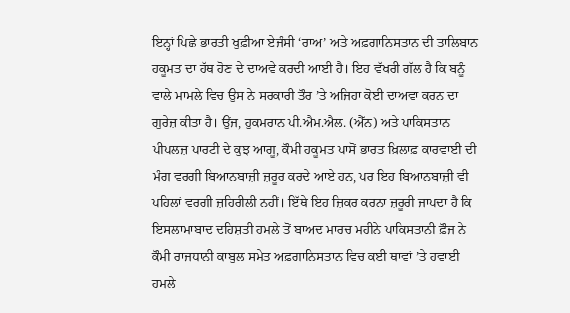ਇਨ੍ਹਾਂ ਪਿਛੇ ਭਾਰਤੀ ਖੁਫ਼ੀਆ ਏਜੰਸੀ ‘ਰਾਅ’ ਅਤੇ ਅਫ਼ਗਾਨਿਸਤਾਨ ਦੀ ਤਾਲਿਬਾਨ ਹਕੂਮਤ ਦਾ ਹੱਥ ਹੋਣ ਦੇ ਦਾਅਵੇ ਕਰਦੀ ਆਈ ਹੈ। ਇਹ ਵੱਖਰੀ ਗੱਲ ਹੈ ਕਿ ਬਨੂੰ ਵਾਲੇ ਮਾਮਲੇ ਵਿਚ ਉਸ ਨੇ ਸਰਕਾਰੀ ਤੌਰ ’ਤੇ ਅਜਿਹਾ ਕੋਈ ਦਾਅਵਾ ਕਰਨ ਦਾ ਗੁਰੇਜ਼ ਕੀਤਾ ਹੈ। ਉਂਜ, ਹੁਕਮਰਾਨ ਪੀ.ਐਮ.ਐਲ. (ਐੱਨ) ਅਤੇ ਪਾਕਿਸਤਾਨ ਪੀਪਲਜ਼ ਪਾਰਟੀ ਦੇ ਕੁਝ ਆਗੂ, ਕੌਮੀ ਹਕੂਮਤ ਪਾਸੋਂ ਭਾਰਤ ਖ਼ਿਲਾਫ਼ ਕਾਰਵਾਈ ਦੀ ਮੰਗ ਵਰਗੀ ਬਿਆਨਬਾਜ਼ੀ ਜ਼ਰੂਰ ਕਰਦੇ ਆਏ ਹਨ, ਪਰ ਇਹ ਬਿਆਨਬਾਜ਼ੀ ਵੀ ਪਹਿਲਾਂ ਵਰਗੀ ਜ਼ਹਿਰੀਲੀ ਨਹੀਂ। ਇੱਥੇ ਇਹ ਜ਼ਿਕਰ ਕਰਨਾ ਜ਼ਰੂਰੀ ਜਾਪਦਾ ਹੈ ਕਿ ਇਸਲਾਮਾਬਾਦ ਦਹਿਸ਼ਤੀ ਹਮਲੇ ਤੋਂ ਬਾਅਦ ਮਾਰਚ ਮਹੀਨੇ ਪਾਕਿਸਤਾਨੀ ਫ਼ੌਜ ਨੇ ਕੌਮੀ ਰਾਜਧਾਨੀ ਕਾਬੁਲ ਸਮੇਤ ਅਫ਼ਗਾਨਿਸਤਾਨ ਵਿਚ ਕਈ ਥਾਵਾਂ ’ਤੇ ਹਵਾਈ ਹਮਲੇ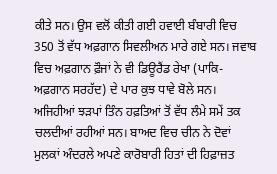ਕੀਤੇ ਸਨ। ਉਸ ਵਲੋਂ ਕੀਤੀ ਗਈ ਹਵਾਈ ਬੰਬਾਰੀ ਵਿਚ 350 ਤੋਂ ਵੱਧ ਅਫ਼ਗਾਨ ਸਿਵਲੀਅਨ ਮਾਰੇ ਗਏ ਸਨ। ਜਵਾਬ ਵਿਚ ਅਫ਼ਗਾਨ ਫ਼ੌਜਾਂ ਨੇ ਵੀ ਡਿਊਰੈਂਡ ਰੇਖਾ (ਪਾਕਿ-ਅਫ਼ਗਾਨ ਸਰਹੱਦ) ਦੇ ਪਾਰ ਕੁਝ ਧਾਵੇ ਬੋਲੇ ਸਨ। ਅਜਿਹੀਆਂ ਝੜਪਾਂ ਤਿੰਨ ਹਫ਼ਤਿਆਂ ਤੋਂ ਵੱਧ ਲੰਮੇ ਸਮੇਂ ਤਕ ਚਲਦੀਆਂ ਰਹੀਆਂ ਸਨ। ਬਾਅਦ ਵਿਚ ਚੀਨ ਨੇ ਦੋਵਾਂ ਮੁਲਕਾਂ ਅੰਦਰਲੇ ਅਪਣੇ ਕਾਰੋਬਾਰੀ ਹਿਤਾਂ ਦੀ ਹਿਫ਼ਾਜ਼ਤ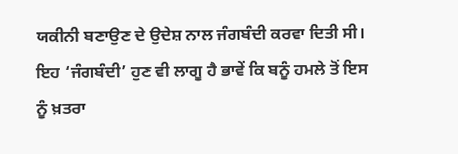ਯਕੀਨੀ ਬਣਾਉਣ ਦੇ ਉਦੇਸ਼ ਨਾਲ ਜੰਗਬੰਦੀ ਕਰਵਾ ਦਿਤੀ ਸੀ। ਇਹ ‘ਜੰਗਬੰਦੀ’ ਹੁਣ ਵੀ ਲਾਗੂ ਹੈ ਭਾਵੇਂ ਕਿ ਬਨੂੰ ਹਮਲੇ ਤੋਂ ਇਸ ਨੂੰ ਖ਼ਤਰਾ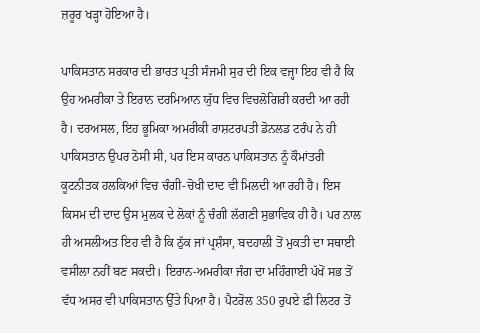ਜ਼ਰੂਰ ਖੜ੍ਹਾ ਹੋਇਆ ਹੈ।

ਪਾਕਿਸਤਾਨ ਸਰਕਾਰ ਦੀ ਭਾਰਤ ਪ੍ਰਤੀ ਸੰਜਮੀ ਸੁਰ ਦੀ ਇਕ ਵਜ੍ਹਾ ਇਹ ਵੀ ਹੈ ਕਿ ਉਹ ਅਮਰੀਕਾ ਤੇ ਇਰਾਨ ਦਰਮਿਆਨ ਯੁੱਧ ਵਿਚ ਵਿਚਲੋਗਿਰੀ ਕਰਦੀ ਆ ਰਹੀ ਹੈ। ਦਰਅਸਲ, ਇਹ ਭੂਮਿਕਾ ਅਮਰੀਕੀ ਰਾਸ਼ਟਰਪਤੀ ਡੋਨਲਡ ਟਰੰਪ ਨੇ ਹੀ ਪਾਕਿਸਤਾਨ ਉਪਰ ਠੋਸੀ ਸੀ, ਪਰ ਇਸ ਕਾਰਨ ਪਾਕਿਸਤਾਨ ਨੂੰ ਕੌਮਾਂਤਰੀ ਕੂਟਨੀਤਕ ਹਲਕਿਆਂ ਵਿਚ ਚੰਗੀ-ਚੋਖੀ ਦਾਦ ਵੀ ਮਿਲਦੀ ਆ ਰਹੀ ਹੈ। ਇਸ ਕਿਸਮ ਦੀ ਦਾਦ ਉਸ ਮੁਲਕ ਦੇ ਲੋਕਾਂ ਨੂੰ ਚੰਗੀ ਲੱਗਣੀ ਸੁਭਾਵਿਕ ਹੀ ਹੈ। ਪਰ ਨਾਲ ਹੀ ਅਸਲੀਅਤ ਇਹ ਵੀ ਹੈ ਕਿ ਠੁੱਕ ਜਾਂ ਪ੍ਰਸ਼ੰਸਾ, ਬਦਹਾਲੀ ਤੋਂ ਮੁਕਤੀ ਦਾ ਸਥਾਈ ਵਸੀਲਾ ਨਹੀਂ ਬਣ ਸਕਦੀ। ਇਰਾਨ-ਅਮਰੀਕਾ ਜੰਗ ਦਾ ਮਹਿੰਗਾਈ ਪੱਖੋਂ ਸਭ ਤੋਂ ਵੱਧ ਅਸਰ ਵੀ ਪਾਕਿਸਤਾਨ ਉੱਤੇ ਪਿਆ ਹੈ। ਪੈਟਰੋਲ 350 ਰੁਪਏ ਫ਼ੀ ਲਿਟਰ ਤੋਂ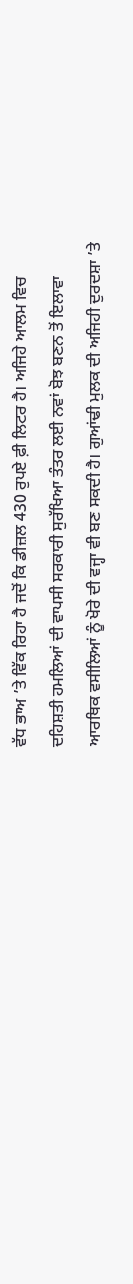ਵੱਧ ਭਾਅ ’ਤੇ ਵਿੱਕ ਰਿਹਾ ਹੈ ਜਦੋਂ ਕਿ ਡੀਜ਼ਲ 430 ਰੁਪਏ ਫ਼ੀ ਲਿਟਰ ਹੈ। ਅਜਿਹੇ ਆਲਮ ਵਿਚ ਦਹਿਸ਼ਤੀ ਹਮਲਿਆਂ ਦੀ ਵਾਪਸੀ ਸਰਕਾਰੀ ਸੁਰੱਖਿਆ ਤੰਤਰ ਲਈ ਨਵਾਂ ਬੋਝ ਬਣਨ ਤੋਂ ਇਲਾਵਾ ਆਰਥਿਕ ਵਸੀਲਿਆਂ ਨੂੰ ਖੋਰੇ ਦੀ ਵਜ੍ਹਾ ਵੀ ਬਣ ਸਕਦੀ ਹੈ। ਗੁਆਂਢੀ ਮੁਲਕ ਦੀ ਅਜਿਹੀ ਦੁਰਦਸ਼ਾ ’ਤੇ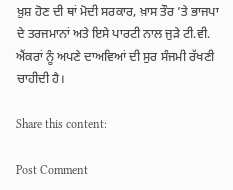ਖ਼ੁਸ਼ ਹੋਣ ਦੀ ਥਾਂ ਮੋਦੀ ਸਰਕਾਰ, ਖ਼ਾਸ ਤੌਰ ’ਤੇ ਭਾਜਪਾ ਦੇ ਤਰਜਮਾਨਾਂ ਅਤੇ ਇਸੇ ਪਾਰਟੀ ਨਾਲ ਜੁੜੇ ਟੀ.ਵੀ. ਐਂਕਰਾਂ ਨੂੰ ਅਪਣੇ ਦਾਅਵਿਆਂ ਦੀ ਸੁਰ ਸੰਜਮੀ ਰੱਖਣੀ ਚਾਹੀਦੀ ਹੈ।

Share this content:

Post Comment